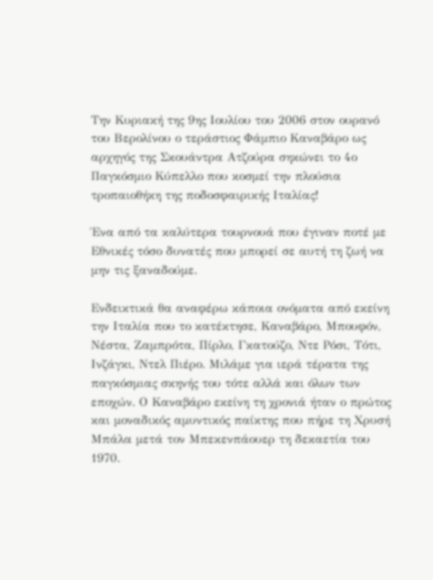Την Κυριακή της 9ης Ιουλίου του 2006 στον ουρανό του Βερολίνου ο τεράστιος Φάμπιο Καναβάρο ως αρχηγός της Σκουάντρα Ατζούρα σηκώνει το 4ο Παγκόσμιο Κύπελλο που κοσμεί την πλούσια τροπαιοθήκη της ποδοσφαιρικής Ιταλίας!

Ένα από τα καλύτερα τουρνουά που έγιναν ποτέ με Εθνικές τόσο δυνατές που μπορεί σε αυτή τη ζωή να μην τις ξαναδούμε.

Ενδεικτικά θα αναφέρω κάποια ονόματα από εκείνη την Ιταλία που το κατέκτησε, Καναβάρο, Μπουφόν, Νέστα, Ζαμπρότα, Πίρλο, Γκατούζο, Ντε Ρόσι, Τότι, Ινζάγκι, Ντελ Πιέρο. Μιλάμε για ιερά τέρατα της παγκόσμιας σκηνής του τότε αλλά και όλων των εποχών. Ο Καναβάρο εκείνη τη χρονιά ήταν ο πρώτος και μοναδικός αμυντικός παίκτης που πήρε τη Χρυσή Μπάλα μετά τον Μπεκενπάουερ τη δεκαετία του 1970.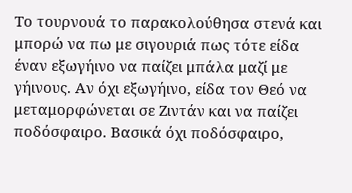Το τουρνουά το παρακολούθησα στενά και μπορώ να πω με σιγουριά πως τότε είδα έναν εξωγήινο να παίζει μπάλα μαζί με γήινους. Αν όχι εξωγήινο, είδα τον Θεό να μεταμορφώνεται σε Ζιντάν και να παίζει ποδόσφαιρο. Βασικά όχι ποδόσφαιρο,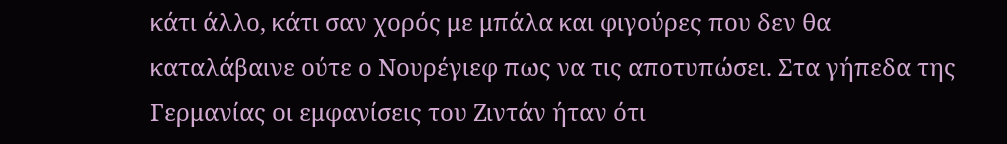κάτι άλλο, κάτι σαν χορός με μπάλα και φιγούρες που δεν θα καταλάβαινε ούτε ο Νουρέγιεφ πως να τις αποτυπώσει. Στα γήπεδα της Γερμανίας οι εμφανίσεις του Ζιντάν ήταν ότι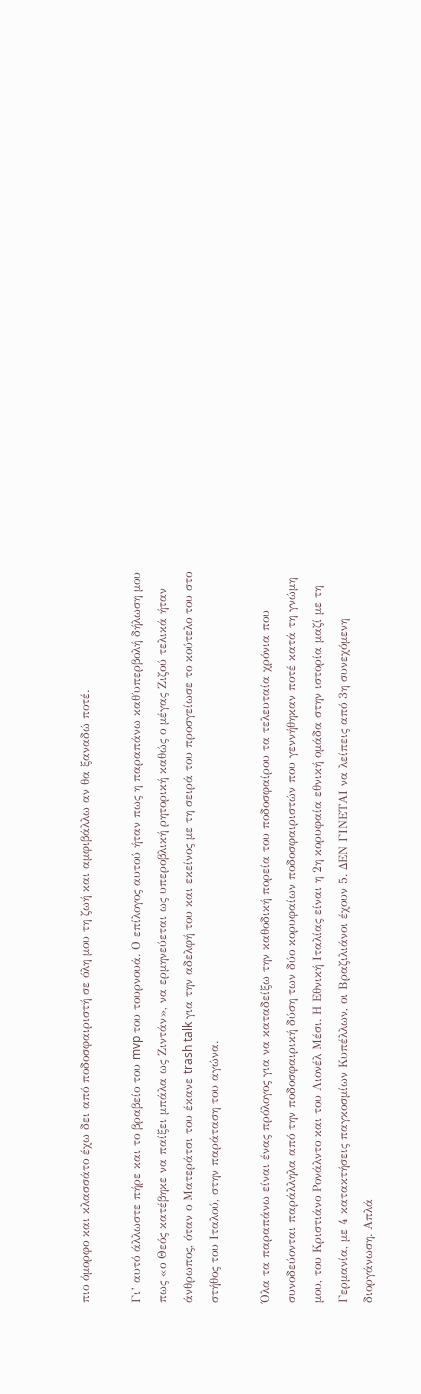πιο όμορφο και κλασσάτο έχω δει από ποδοσφαιριστή σε όλη μου τη ζωή και αμφιβάλλω αν θα ξαναδώ ποτέ.

Γι’ αυτό άλλωστε πήρε και το βραβείο του mvp του τουρνουά. Ο επίλογος αυτού ήταν πως η παραπάνω καθ΄υπερβολή δήλωση μου πως «ο Θεός κατέβηκε να παίξει μπάλα ως Ζιντάν», να ερμηνεύεται ως υπεροβλική ρητορική καθώς ο μέγας Ζιζού τελικά ήταν άνθρωπος, όταν ο Ματεράτσι του έκανε trash talk για την αδελφή του και εκείνος με τη σειρά του προσγείωσε το κούτελο του στο στήθος του Ιταλού, στην παράταση του αγώνα.

Όλα τα παραπάνω είναι ένας πρόλογος για να καταδείξω την καθοδική πορεία του ποδοσφαίρου τα τελευταία χρόνια που συνοδεύονται παράλληλα από την ποδοσφαιρική δύση των δύο κορυφαίων ποδοσφαιριστών που γεννήθηκαν ποτέ κατά τη γνώμη μου, του Κριστιάνο Ρονάλντο και του Λιονέλ Μέσι. Η Εθνική Ιταλίας είναι η 2η κορυφαία εθνική ομάδα στην ιστορία μαζί με τη Γερμανία, με 4 κατακτήσεις παγκοσμίων Κυπέλλων, οι Βραζιλιάνοι έχουν 5. ΔΕΝ ΓΙΝΕΤΑΙ να λείπεις από 3η συνεχόμενη διοργάνωση. Απλά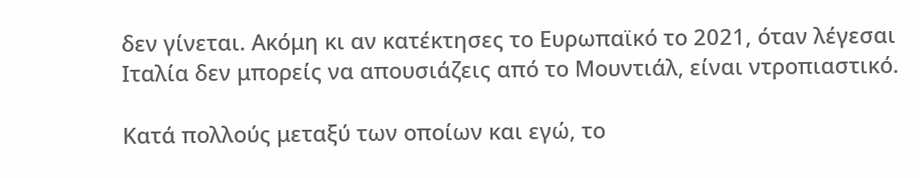δεν γίνεται. Ακόμη κι αν κατέκτησες το Ευρωπαϊκό το 2021, όταν λέγεσαι Ιταλία δεν μπορείς να απουσιάζεις από το Μουντιάλ, είναι ντροπιαστικό.

Κατά πολλούς μεταξύ των οποίων και εγώ, το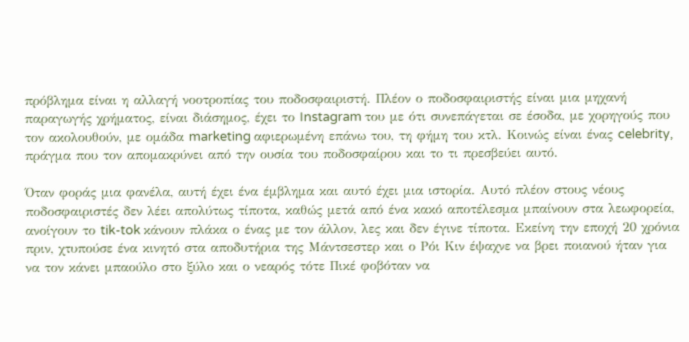πρόβλημα είναι η αλλαγή νοοτροπίας του ποδοσφαιριστή. Πλέον ο ποδοσφαιριστής είναι μια μηχανή παραγωγής χρήματος, είναι διάσημος, έχει το Instagram του με ότι συνεπάγεται σε έσοδα, με χορηγούς που τον ακολουθούν, με ομάδα marketing αφιερωμένη επάνω του, τη φήμη του κτλ. Κοινώς είναι ένας celebrity, πράγμα που τον απομακρύνει από την ουσία του ποδοσφαίρου και το τι πρεσβεύει αυτό.

Όταν φοράς μια φανέλα, αυτή έχει ένα έμβλημα και αυτό έχει μια ιστορία. Αυτό πλέον στους νέους ποδοσφαιριστές δεν λέει απολύτως τίποτα, καθώς μετά από ένα κακό αποτέλεσμα μπαίνουν στα λεωφορεία, ανοίγουν το tik-tok κάνουν πλάκα ο ένας με τον άλλον, λες και δεν έγινε τίποτα. Εκείνη την εποχή 20 χρόνια πριν, χτυπούσε ένα κινητό στα αποδυτήρια της Μάντσεστερ και ο Ρόι Κιν έψαχνε να βρει ποιανού ήταν για να τον κάνει μπαούλο στο ξύλο και ο νεαρός τότε Πικέ φοβόταν να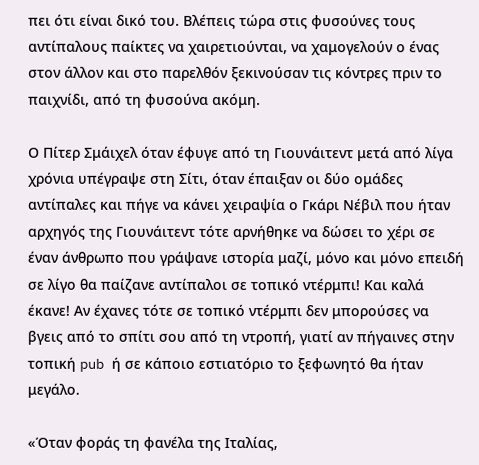πει ότι είναι δικό του. Βλέπεις τώρα στις φυσούνες τους αντίπαλους παίκτες να χαιρετιούνται, να χαμογελούν ο ένας στον άλλον και στο παρελθόν ξεκινούσαν τις κόντρες πριν το παιχνίδι, από τη φυσούνα ακόμη.

Ο Πίτερ Σμάιχελ όταν έφυγε από τη Γιουνάιτεντ μετά από λίγα χρόνια υπέγραψε στη Σίτι, όταν έπαιξαν οι δύο ομάδες αντίπαλες και πήγε να κάνει χειραψία ο Γκάρι Νέβιλ που ήταν αρχηγός της Γιουνάιτεντ τότε αρνήθηκε να δώσει το χέρι σε έναν άνθρωπο που γράψανε ιστορία μαζί, μόνο και μόνο επειδή σε λίγο θα παίζανε αντίπαλοι σε τοπικό ντέρμπι! Και καλά έκανε! Αν έχανες τότε σε τοπικό ντέρμπι δεν μπορούσες να βγεις από το σπίτι σου από τη ντροπή, γιατί αν πήγαινες στην τοπική pub ή σε κάποιο εστιατόριο το ξεφωνητό θα ήταν μεγάλο.

«Όταν φοράς τη φανέλα της Ιταλίας,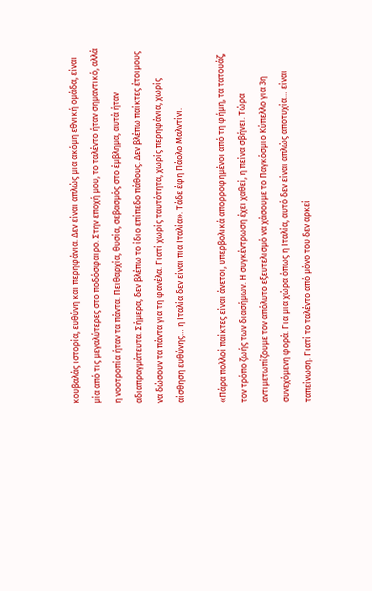κουβαλάς ιστορία, ευθύνη και περηφάνια. Δεν είναι απλώς μια ακόμη εθνική ομάδα, είναι μία από τις μεγαλύτερες στο ποδόσφαιρο. Στην εποχή μου, το ταλέντο ήταν σημαντικό, αλλά η νοοτροπία ήταν τα πάντα. Πειθαρχία, θυσία, σεβασμός στο έμβλημα, αυτά ήταν αδιαπραγμάτευτα. Σήμερα, δεν βλέπω το ίδιο επίπεδο πάθους. Δεν βλέπω παίκτες έτοιμους να δώσουν τα πάντα για τη φανέλα. Γιατί χωρίς ταυτότητα, χωρίς περηφάνια, χωρίς αίσθηση ευθύνης… η Ιταλία δεν είναι πια Ιταλία». Τάδε έφη Πάολο Μαλντίνι.

«Πάρα πολλοί παίκτες είναι άνετοι, υπερβολικά απορροφημένοι από τη φήμη, τα τατουάζ, τον τρόπο ζωής των διασήμων. Η συγκέντρωση έχει χαθεί, η πείνα σβήνει. Τώρα αντιμετωπίζουμε τον απόλυτο εξευτελισμό να χάσουμε το Παγκόσμιο Κύπελλο για 3η συνεχόμενη φορά. Για μια χώρα όπως η Ιταλία, αυτό δεν είναι απλώς αποτυχία… είναι ταπείνωση. Γιατί το ταλέντο από μόνο του δεν αρκεί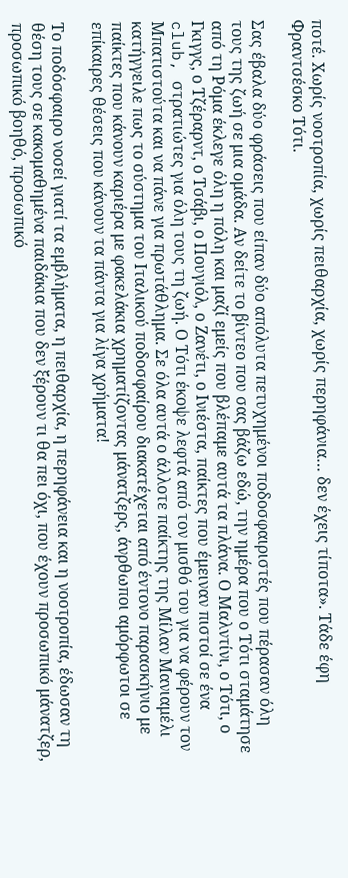ποτέ. Χωρίς νοοτροπία, χωρίς πειθαρχία, χωρίς περηφάνια… δεν έχεις τίποτα». Τάδε έφη Φραντσέσκο Τότι.

Σας έβαλα δύο φράσεις που είπαν δύο απόλυτα πετυχημένοι ποδοσφαιριστές που πέρασαν όλη τους της ζωή σε μια ομάδα. Αν δείτε το βίντεο που σας βάζω εδώ, την ημέρα που ο Τότι σταμάτησε από τη Ρόμα έκλεγε όλη η πόλη και μαζί εμείς που βλέπαμε αυτά τα πλάνα. Ο Μαλντίνι, ο Τότι, ο Γκιγγς, ο Τζέραρντ, ο Τσάβι, ο Πουγιόλ, ο Ζανέτι, ο Ινιέστα, παίκτες που έμειναν πιστοί σε ένα club, στρατιώτες για όλη τους τη ζωή. Ο Τότι έκοψε λεφτά από τον μισθό του για να φέρουν τον Μπατιστούτα και να πάνε για πρωτάθλημα. Σε όλα αυτά ο άλλοτε παίκτης της Μίλαν Μανιαμέλι κατήγγειλε πως το σύστημα του Ιταλικού ποδοσφαίρου διακατέχεται από έντονο παρασκήνιο με παίκτες που κάνουν καριέρα με φακελάκια χρηματίζοντας μάνατζερς, άνρθωποι αμόρφωτοι σε επίκαιρες θέσεις που κάνουν τα πάντα για λίγα χρήματα!

Το ποδόσφαιρο νοσεί γιατί τα εμβλήματα, η πειθαρχία, η περηφάνεια και η νοοτροπία, έδωσαν τη θέση τους σε κακομαθημένα παιδάκια που δεν ξέρουν τι θα πει όχι, που έχουν προσωπικό μάνατζερ, προσωπικό βοηθό, προσωπικό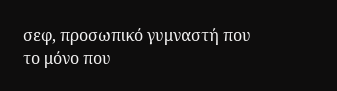σεφ, προσωπικό γυμναστή που το μόνο που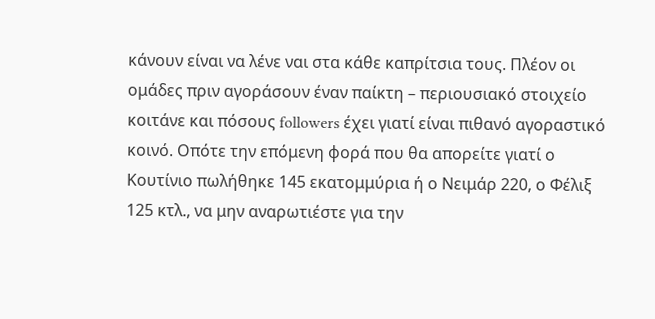κάνουν είναι να λένε ναι στα κάθε καπρίτσια τους. Πλέον οι ομάδες πριν αγοράσουν έναν παίκτη – περιουσιακό στοιχείο κοιτάνε και πόσους followers έχει γιατί είναι πιθανό αγοραστικό κοινό. Οπότε την επόμενη φορά που θα απορείτε γιατί ο Κουτίνιο πωλήθηκε 145 εκατομμύρια ή ο Νειμάρ 220, ο Φέλιξ 125 κτλ., να μην αναρωτιέστε για την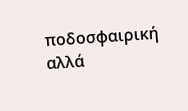ποδοσφαιρική αλλά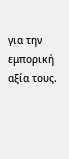για την εμπορική αξία τους.